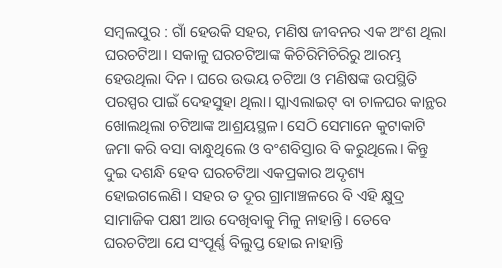ସମ୍ବଲପୁର : ଗାଁ ହେଉକି ସହର, ମଣିଷ ଜୀବନର ଏକ ଅଂଶ ଥିଲା ଘରଚଟିଆ। ସକାଳୁ ଘରଚଟିଆଙ୍କ କିଚିରିମିଚିରିରୁ ଆରମ୍ଭ ହେଉଥିଲା ଦିନ। ଘରେ ଉଭୟ ଚଟିଆ ଓ ମଣିଷଙ୍କ ଉପସ୍ଥିତି ପରସ୍ପର ପାଇଁ ଦେହସୁହା ଥିଲା। ସ୍କାଏଲାଇଟ୍‌ ବା ଚାଳଘର କାନ୍ଥର ଖୋଲଥିଲା ଚଟିଆଙ୍କ ଆଶ୍ରୟସ୍ଥଳ। ସେଠି ସେମାନେ କୁଟାକାଟି ଜମା କରି ବସା ବାନ୍ଧୁଥିଲେ ଓ ବଂଶବିସ୍ତାର ବି କରୁଥିଲେ। କିନ୍ତୁ ଦୁଇ ଦଶନ୍ଧି ହେବ ଘରଚଟିଆ ଏକପ୍ରକାର ଅଦୃଶ୍ୟ ହୋଇଗଲେଣି। ସହର ତ ଦୂର ଗ୍ରାମାଞ୍ଚଳରେ ବି ଏହି କ୍ଷୁଦ୍ର ସାମାଜିକ ପକ୍ଷୀ ଆଉ ଦେଖିବାକୁ ମିଳୁ ନାହାନ୍ତି। ତେବେ ଘରଚଟିଆ ଯେ ସଂପୂର୍ଣ୍ଣ ବିଲୁପ୍ତ ହୋଇ ନାହାନ୍ତି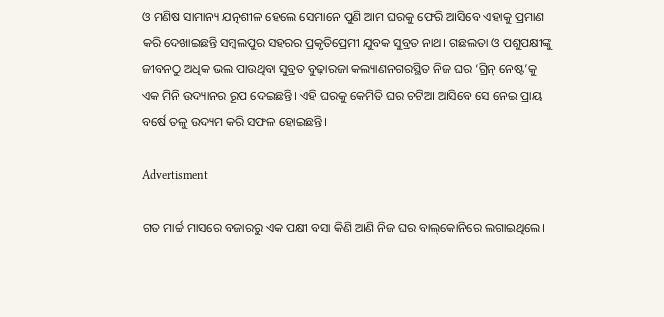ଓ ମଣିଷ ସାମାନ୍ୟ ଯତ୍ନଶୀଳ ହେଲେ ସେମାନେ ପୁଣି ଆମ ଘରକୁ ଫେରି ଆସିବେ ଏହାକୁ ପ୍ରମାଣ କରି ଦେଖାଇଛନ୍ତି ସମ୍ବଲପୁର ସହରର ପ୍ରକୃତିପ୍ରେମୀ ଯୁବକ ସୁବ୍ରତ ନାଥ। ଗଛଲତା ଓ ପଶୁପକ୍ଷୀଙ୍କୁ ଜୀବନଠୁ ଅଧିକ ଭଲ ପାଉଥିବା ସୁବ୍ରତ ବୁଢ଼ାରଜା କଲ୍ୟାଣନଗରସ୍ଥିତ ନିଜ ଘର ‘ଗ୍ରିନ୍‌ ନେଷ୍ଟ’କୁ ଏକ ମିନି ଉଦ୍ୟାନର ରୂପ ଦେଇଛନ୍ତି। ଏହି ଘରକୁ କେମିତି ଘର ଚଟିଆ ଆସିବେ ସେ ନେଇ ପ୍ରାୟ ବର୍ଷେ ତଳୁ ଉଦ୍ୟମ କରି ସଫଳ ହୋଇଛନ୍ତି।

Advertisment

ଗତ ମାର୍ଚ୍ଚ ମାସରେ ବଜାରରୁ ଏକ ପକ୍ଷୀ ବସା କିଣି ଆଣି ନିଜ ଘର ବାଲ୍‌କୋନିରେ ଲଗାଇଥିଲେ।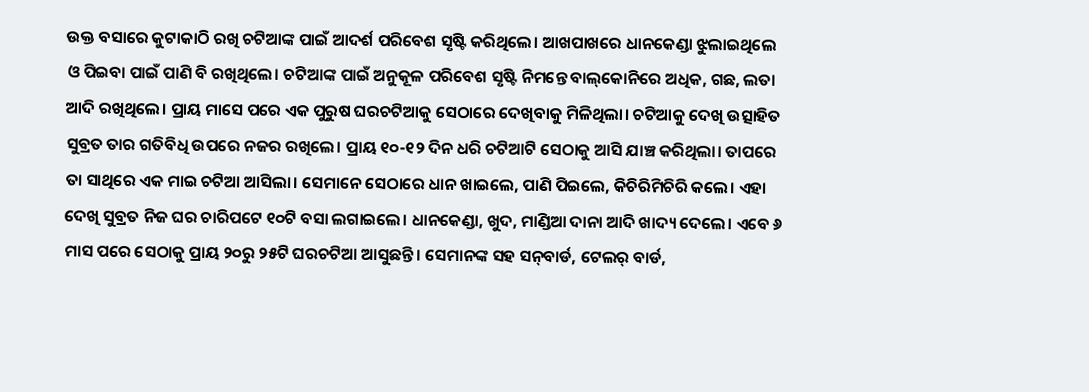ଉକ୍ତ ବସାରେ କୁଟାକାଠି ରଖି ଚଟିଆଙ୍କ ପାଇଁ ଆଦର୍ଶ ପରିବେଶ ସୃଷ୍ଟି କରିଥିଲେ। ଆଖପାଖରେ ଧାନକେଣ୍ଡା ଝୁଲାଇଥିଲେ ଓ ପିଇବା ପାଇଁ ପାଣି ବି ରଖିଥିଲେ। ଚଟିଆଙ୍କ ପାଇଁ ଅନୁକୂଳ ପରିବେଶ ସୃଷ୍ଟି ନିମନ୍ତେ ବାଲ୍‌କୋନିରେ ଅଧିକ, ଗଛ, ଲତା ଆଦି ରଖିଥିଲେ। ପ୍ର‌ାୟ ମାସେ ପରେ ଏକ ପୁରୁଷ ଘରଚଟିଆକୁ ସେଠାରେ ଦେଖିବାକୁ ମିଳିଥିଲା। ଚଟିଆକୁ ଦେଖି ଉତ୍ସାହିତ ସୁବ୍ରତ ତାର ଗତିବିଧି ଉପରେ ନଜର ରଖିଲେ। ପ୍ରାୟ ୧୦-୧୨ ଦିନ ଧରି ଚଟିଆଟି ସେଠାକୁ ଆସି ଯାଞ୍ଚ କରିଥିଲା। ତାପରେ ତା ସାଥିରେ ଏକ ମାଇ ଚଟିଆ ଆସିଲା। ସେମାନେ ସେଠାରେ ଧାନ ଖାଇଲେ, ପାଣି ପିଇଲେ, କିଚିରିମିଚିରି କଲେ। ଏହା ଦେଖି ସୁବ୍ରତ ନିଜ ଘର ଚାରିପଟେ ୧୦ଟି ବସା ଲଗାଇଲେ। ଧାନକେଣ୍ଡା, ଖୁଦ, ମାଣ୍ଡିଆ ଦାନା ଆଦି ଖାଦ୍ୟ ଦେଲେ। ଏବେ ୬ ମାସ ପରେ ସେଠାକୁ ପ୍ରାୟ ୨୦ରୁ ୨୫ଟି ଘରଚଟିଆ ଆସୁଛନ୍ତି। ସେମାନଙ୍କ ସହ ସନ୍‌ବାର୍ଡ, ଟେଲର୍ ବାର୍ଡ,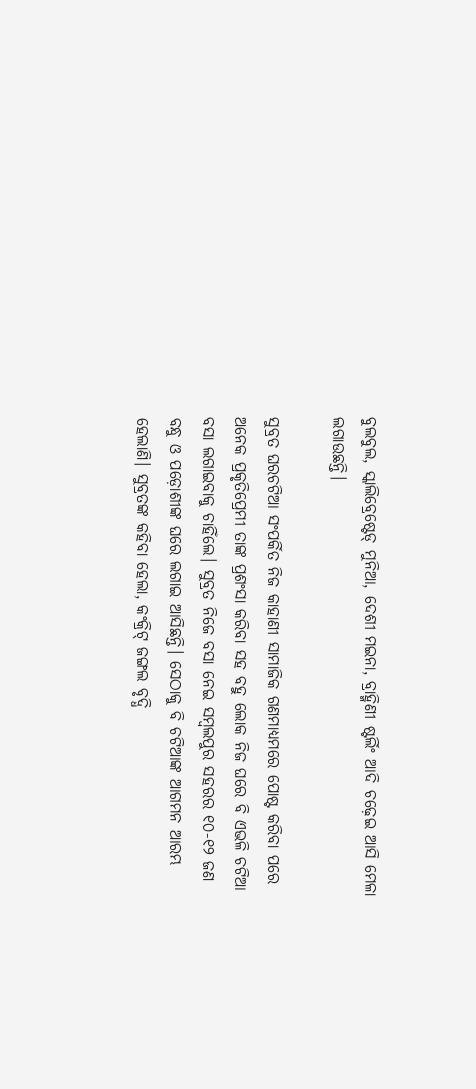ବୁଲବୁଲ, ସ୍କାଲିବ୍ରେଷ୍ଟେଡ୍ ମୁନିଆ, ଦେଶୀ ମଇନା, ବ୍ରାହ୍ମିଣୀ ଷ୍ଟର୍ଲିଂ ଆଦି ଚଢ଼େଇ ଆସି ମେଳା ଲଗାଉଛନ୍ତି।

ସୁବ୍ରତ ଘରଚଟିଆ ସଂପର୍କିତ ନିଜ କାହାଣୀ ସାମାଜିକ ଗଣମାଧ୍ୟମରେ ପୋଷ୍ଟ କରିବା ପରେ ଅନେକ ପ୍ରକୃତିପ୍ରେମୀ ତାଙ୍କ ପ୍ରଶଂସା କରିବା ସହ ବହୁ ଲୋକ ନିଜ ଘରେ ବି ଏଭଳି ଚଟିଆ ବସା ଲଗାଇବାକୁ ଚାହିଁଲେ। ସୁବ୍ରତ ନିଜେ ବସା ନେଇ ସମ୍ବଲପୁର ସହରର ୧୦-୧୨ ଜଣ ବନ୍ଧୁ ଓ ପଡ଼ୋଶୀଙ୍କ ଘରେ ଲଗାଇ ଆସିଛନ୍ତି। ସେଠାକୁ ବି ଚଟିଆଙ୍କ ଆଗମନ ଆରମ୍ଭ ହେଲାଣି। ସୁବ୍ରତଙ୍କ କହିବା ହେଲା, କଂକ୍ରିଟ୍ ଜଙ୍ଗଲ ବୃଦ୍ଧି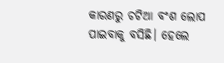କାରଣରୁ ଚଟିଆ ବଂଶ ଲୋପ ପାଇବାକୁ ବସିଛି। ହେଲେ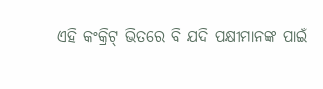ଏହି କଂକ୍ରିଟ୍ ଭିତରେ ବି ଯଦି ପକ୍ଷୀମାନଙ୍କ ପାଇଁ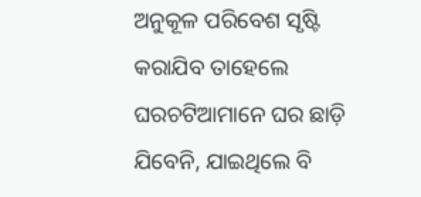ଅନୁକୂଳ ପରିବେଶ ସୃଷ୍ଟି କରାଯିବ ତାହେଲେ ଘରଚଟିଆମାନେ ଘର ଛାଡ଼ି ଯିବେନି, ଯାଇଥିଲେ ବି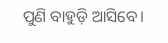ପୁଣି ବାହୁଡ଼ି ଆସିବେ।